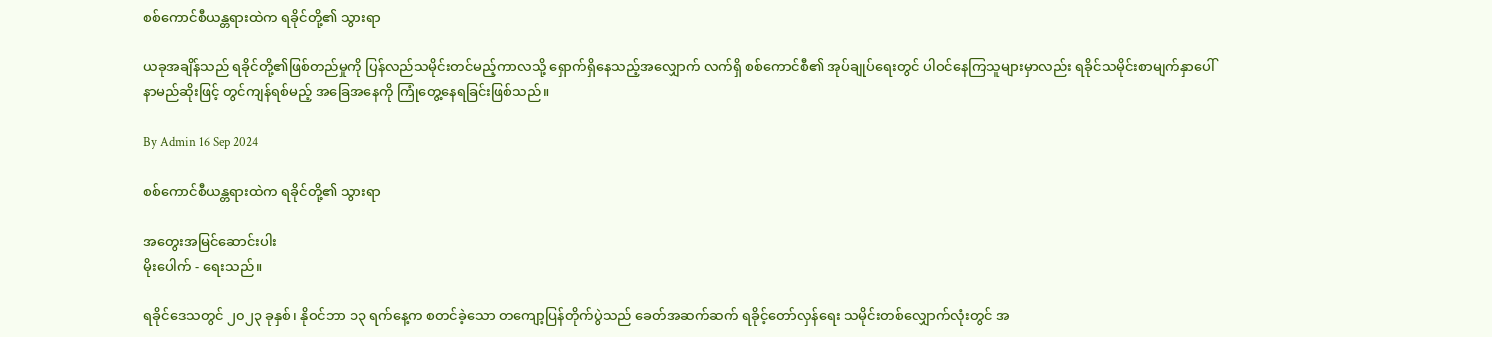စစ်ကောင်စီယန္တရားထဲက ရခိုင်တို့၏ သွားရာ

ယခုအချိန်သည် ရခိုင်တို့၏ဖြစ်တည်မှုကို ပြန်လည်သမိုင်းတင်မည့်ကာလသို့ ရှောက်ရှိနေသည့်အလျှောက် လက်ရှိ စစ်ကောင်စီ၏ အုပ်ချုပ်ရေးတွင် ပါဝင်နေကြသူများမှာလည်း ရခိုင်သမိုင်းစာမျက်နှာပေါ် နာမည်ဆိုးဖြင့် တွင်ကျန်ရစ်မည့် အခြေအနေကို ကြုံတွေ့နေရခြင်းဖြစ်သည်။

By Admin 16 Sep 2024

စစ်ကောင်စီယန္တရားထဲက ရခိုင်တို့၏ သွားရာ

အတွေးအမြင်ဆောင်းပါး
မိုးပေါက် - ရေးသည်။

ရခိုင်ဒေသတွင် ၂၀၂၃ ခုနှစ်၊ နိုဝင်ဘာ ၁၃ ရက်နေ့က စတင်ခဲ့သော တကျော့ပြန်တိုက်ပွဲသည် ခေတ်အဆက်ဆက် ရခိုင့်တော်လှန်ရေး သမိုင်းတစ်လျှောက်လုံးတွင် အ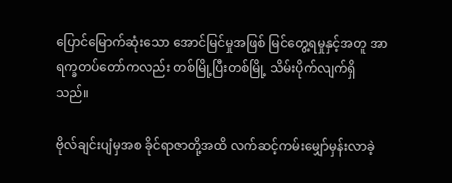ပြောင်မြောက်ဆုံးသော အောင်မြင်မှုအဖြစ် မြင်တွေ့ရမှုနှင့်အတူ အာရက္ခတပ်တော်ကလည်း တစ်မြို့ပြီးတစ်မြို့ သိမ်းပိုက်လျက်ရှိသည်။

ဗိုလ်ချင်းပျံမှအစ ခိုင်ရာဇာတို့အထိ လက်ဆင့်ကမ်းမျှော်မှန်းလာခဲ့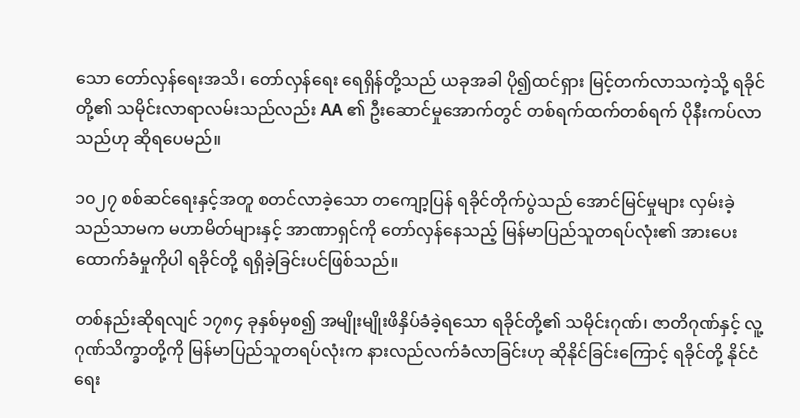သော တော်လှန်ရေးအသိ၊ တော်လှန်ရေး ရေရှိန်တို့သည် ယခုအခါ ပို၍ထင်ရှား မြင့်တက်လာသကဲ့သို့ ရခိုင်တို့၏ သမိုင်းလာရာလမ်းသည်လည်း AA ၏ ဦးဆောင်မှုအောက်တွင် တစ်ရက်ထက်တစ်ရက် ပိုနီးကပ်လာသည်ဟု ဆိုရပေမည်။

၁၀၂၇ စစ်ဆင်ရေးနှင့်အတူ စတင်လာခဲ့သော တကျော့ပြန် ရခိုင်တိုက်ပွဲသည် အောင်မြင်မှုများ လှမ်းခဲ့သည်သာမက မဟာမိတ်များနှင့် အာဏာရှင်ကို တော်လှန်နေသည့် မြန်မာပြည်သူတရပ်လုံး၏ အားပေးထောက်ခံမှုကိုပါ ရခိုင်တို့ ရရှိခဲ့ခြင်းပင်ဖြစ်သည်။

တစ်နည်းဆိုရလျင် ၁၇၈၄ ခုနှစ်မှစ၍ အမျိုးမျိုးဖိနှိပ်ခံခဲ့ရသော ရခိုင်တို့၏ သမိုင်းဂုဏ်၊ ဇာတိဂုဏ်နှင့် လူ့ဂုဏ်သိက္ခာတို့ကို မြန်မာပြည်သူတရပ်လုံးက နားလည်လက်ခံလာခြင်းဟု ဆိုနိုင်ခြင်းကြောင့် ရခိုင်တို့ နိုင်ငံရေး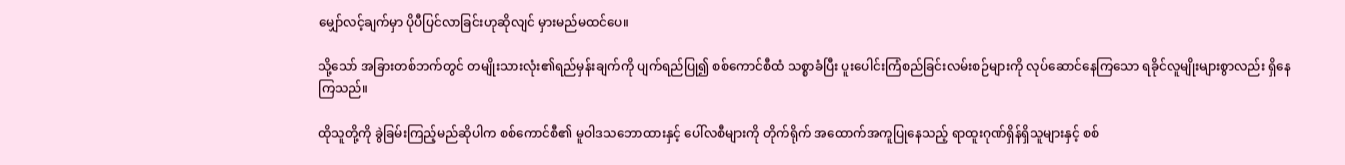မျှော်လင့်ချက်မှာ ပိုပီပြင်လာခြင်းဟုဆိုလျင် မှားမည်မထင်ပေ။

သို့သော် အခြားတစ်ဘက်တွင် တမျိုးသားလုံး၏ရည်မှန်းချက်ကို ပျက်ရည်ပြု၍ စစ်ကောင်စီထံ သစ္စာခံပြီး ပူးပေါင်းကြံစည်ခြင်းလမ်းစဉ်များကို လုပ်ဆောင်နေကြသော ရခိုင်လူမျိုးများစွာလည်း ရှိနေကြသည်။

ထိုသူတို့ကို ခွဲခြမ်းကြည့်မည်ဆိုပါက စစ်ကောင်စီ၏ မူဝါဒသဘောထားနှင့် ပေါ်လစီများကို တိုက်ရိုက် အထောက်အကူပြုနေသည့် ရာထူးဂုဏ်ရှိန်ရှိသူများနှင့် စစ်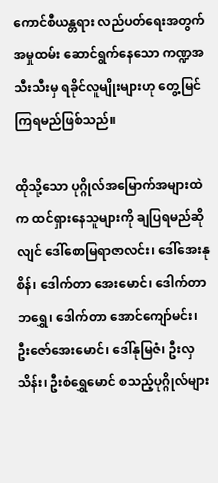ကောင်စီယန္တရား လည်ပတ်ရေးအတွက် အမှုထမ်း ဆောင်ရွက်နေသော ကဏ္ဍအသီးသီးမှ ရခိုင်လူမျိုးများဟု တွေ့မြင်ကြရမည်ဖြစ်သည်။

ထိုသို့သော ပုဂ္ဂိုလ်အမြောက်အများထဲက ထင်ရှားနေသူများကို ချပြရမည်ဆိုလျင် ဒေါ်စောမြရာဇာလင်း၊ ဒေါ်အေးနုစိန်၊ ဒေါက်တာ အေးမောင်၊ ဒေါက်တာ ဘရွှေ၊ ဒေါက်တာ အောင်ကျော်မင်း၊ ဦးဇော်အေးမောင်၊ ဒေါ်နုမြဇံ၊ ဦးလှသိန်း၊ ဦးစံရွှေမောင် စသည့်ပုဂ္ဂိုလ်များ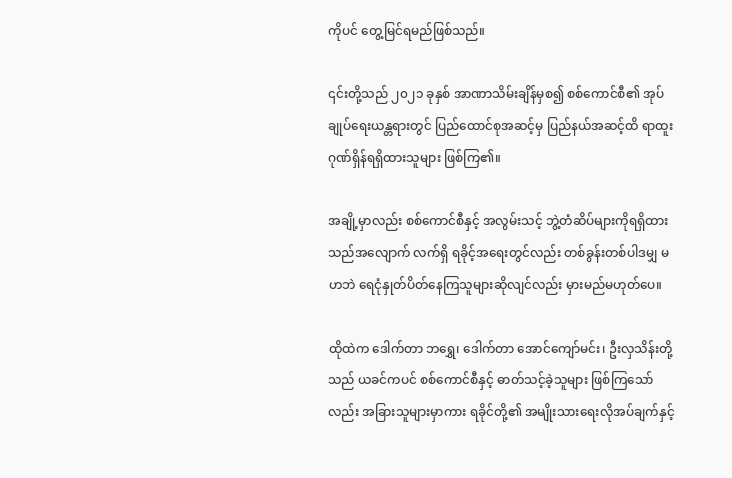ကိုပင် တွေ့မြင်ရမည်ဖြစ်သည်။

၎င်းတို့သည် ၂၀၂၁ ခုနှစ် အာဏာသိမ်းချိန်မှစ၍ စစ်ကောင်စီ၏ အုပ်ချုပ်ရေးယန္တရားတွင် ပြည်ထောင်စုအဆင့်မှ ပြည်နယ်အဆင့်ထိ ရာထူးဂုဏ်ရှိန်ရရှိထားသူများ ဖြစ်ကြ၏။

အချို့မှာလည်း စစ်ကောင်စီနှင့် အလွမ်းသင့် ဘွဲ့တံဆိပ်များကိုရရှိထားသည်အလျောက် လက်ရှိ ရခိုင့်အရေးတွင်လည်း တစ်ခွန်းတစ်ပါဒမျှ မဟဘဲ ရေငုံနှုတ်ပိတ်နေကြသူများဆိုလျင်လည်း မှားမည်မဟုတ်ပေ။

ထိုထဲက ဒေါက်တာ ဘ‌ရွှေ၊ ဒေါက်တာ အောင်ကျော်မင်း၊ ဦးလှသိန်းတို့သည် ယခင်ကပင် စစ်ကောင်စီနှင့် ဓာတ်သင့်ခဲ့သူများ ဖြစ်ကြသော်လည်း အခြားသူများမှာကား ရခိုင်တို့၏ အမျိုးသားရေးလိုအပ်ချက်နှင့်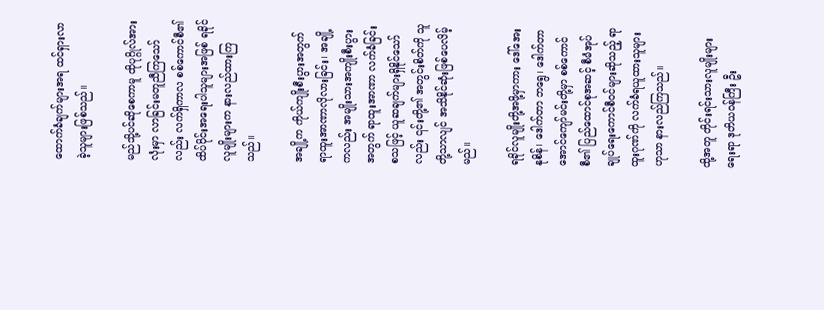ထောက်ခံချက်များအရ ထင်ရှားလာခဲ့သူများဖြစ်သည်။

မည်သို့ပင်ဆိုစေကာမူ ထိုပုဂ္ဂိုလ်အားလုံးမှာ လာခြင်းမတူညီကြသော်လည်း လက်ရှိကာလ စစ်ကောင်စီ၏ ထိပ်ပိုင်းအရေးပါသူများအဖြစ် ရခိုင်လူမျိုးများက နားလည်ထားကြသည်။

အချို့က ကိုယ်ကျိုးစီးပွားအတွက် ရာထူးအာဏာလိုလားခြင်း၊ အချို့ကလည်း အမျိုးသားအကျိုးစီးပွားအတွက် ရာထူးအာဏာ လက်ခံခြင်း စသဖြင့် ယူဆချက်များရှိနိုင်သော်လည်း ၎င်းတို့၏ အတွင်းစိတ်ကို သူတို့သာလျင် အသိနိုင်ဆုံးဖြစ်ပေလိမ့်မည်။

ရခိုင်လူမျိုးတို့အဖို့မှာကား ဒေါ်အေးနုစိန်၊ ဒေါက်တာ ဘရွေ၊ ဒေါက်တာ အောင်ကျော်မင်းတို့မှာ စစ်ကောင်စီ၏ ပြည်ထောင်စုအဆင့် စီမံအုပ်ချုပ်ရေးကောင်စီဝင်များဆိုသည့် ရာထူးဂုဏ်ကို လက်ခံရယူထားသူများဟုသာ နားလည်ကြသည်။

ထို့အတူ တိုင်းရင်းသားလူမျိုးများရေးရာ ဒုတိယဝန်ကြီး ဦး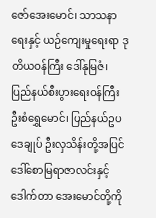ဇော်အေးမောင်၊ သာသနာရေးနှင့် ယဉ်ကျေးမှုရေးရာ ဒုတိယဝန်ကြီး ဒေါ်နုမြဇံ၊ ပြည်နယ်စီးပွားရေးဝန်ကြီး ဦးစံရွှေမောင်၊ ပြည်နယ်ဥပဒေချုပ် ဦးလှသိန်းတို့အပြင် ဒေါ်စောမြရာဇာလင်းနှင့် ဒေါက်တာ အေးမောင်တို့ကို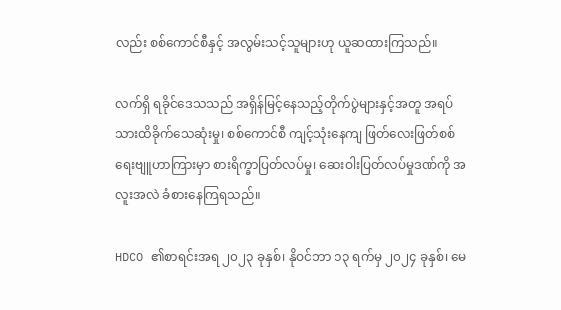လည်း စစ်ကောင်စီနှင့် အလွမ်းသင့်သူများဟု ယူဆထားကြသည်။

လက်ရှိ ရခိုင်ဒေသသည် အရှိန်မြင့်နေသည့်တိုက်ပွဲများနှင့်အတူ အရပ်သားထိခိုက်သေဆုံးမှု၊ စစ်ကောင်စီ ကျင့်သုံးနေကျ ဖြတ်လေးဖြတ်စစ်ရေးဗျူဟာကြားမှာ စားရိက္ခာပြတ်လပ်မှု၊ ဆေးဝါးပြတ်လပ်မှုဒဏ်ကို အလူးအလဲ ခံစားနေကြရသည်။

HDCO ၏စာရင်းအရ ၂၀၂၃ ခုနှစ်၊ နိုဝင်ဘာ ၁၃ ရက်မှ ၂၀၂၄ ခုနှစ်၊ မေ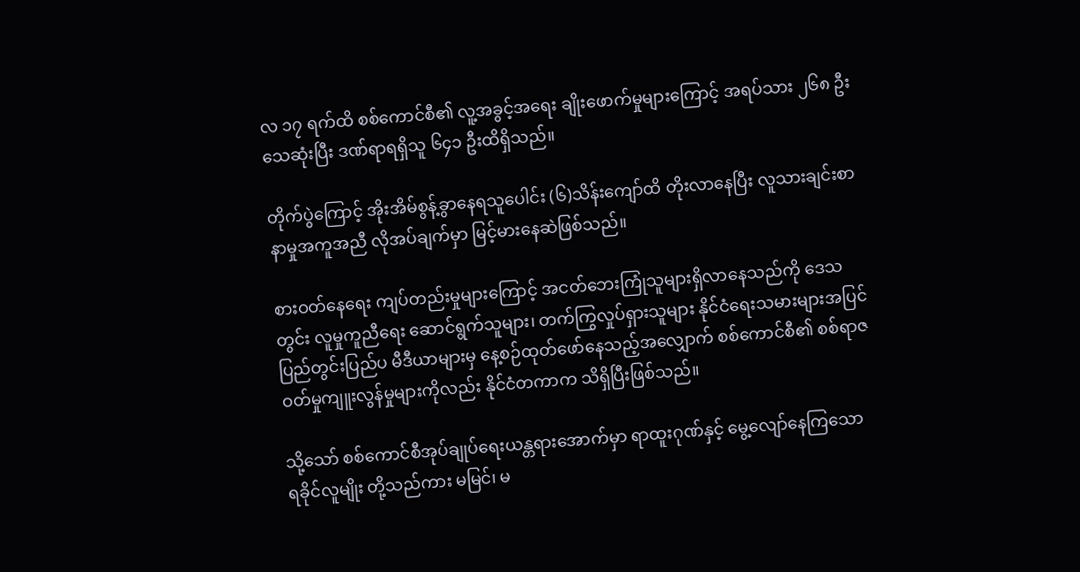လ ၁၇ ရက်ထိ စစ်ကောင်စီ၏ လူ့အခွင့်အရေး ချိုးဖောက်မှုများကြောင့် အရပ်သား ၂၆၈ ဦးသေဆုံးပြီး ဒဏ်ရာရရှိသူ ၆၄၁ ဦးထိရှိသည်။

တိုက်ပွဲကြောင့် အိုးအိမ်စွန့်ခွာနေရသူပေါင်း (၆)သိန်းကျော်ထိ တိုးလာနေပြီး လူသားချင်းစာနာမှုအကူအညီ လိုအပ်ချက်မှာ မြင့်မားနေဆဲဖြစ်သည်။

စားဝတ်နေရေး ကျပ်တည်းမှုများကြောင့် အငတ်ဘေးကြုံသူများရှိလာနေသည်ကို ဒေသတွင်း လူမှုကူညီရေး ဆောင်ရွက်သူများ၊ တက်ကြွလှုပ်ရှားသူများ နိုင်ငံရေးသမားများအပြင် ပြည်တွင်းပြည်ပ မီဒီယာများမှ နေ့စဉ်ထုတ်ဖော်နေသည့်အလျှောက် စစ်ကောင်စီ၏ စစ်ရာဇဝတ်မှုကျူးလွန်မှုများကိုလည်း နိုင်ငံတကာက သိရှိပြီးဖြစ်သည်။

သို့သော် စစ်ကောင်စီအုပ်ချုပ်ရေးယန္တရားအောက်မှာ ရာထူးဂုဏ်နှင့် မွေ့လျော်နေကြသော ရခိုင်လူမျိုး တို့သည်ကား မမြင်၊ မ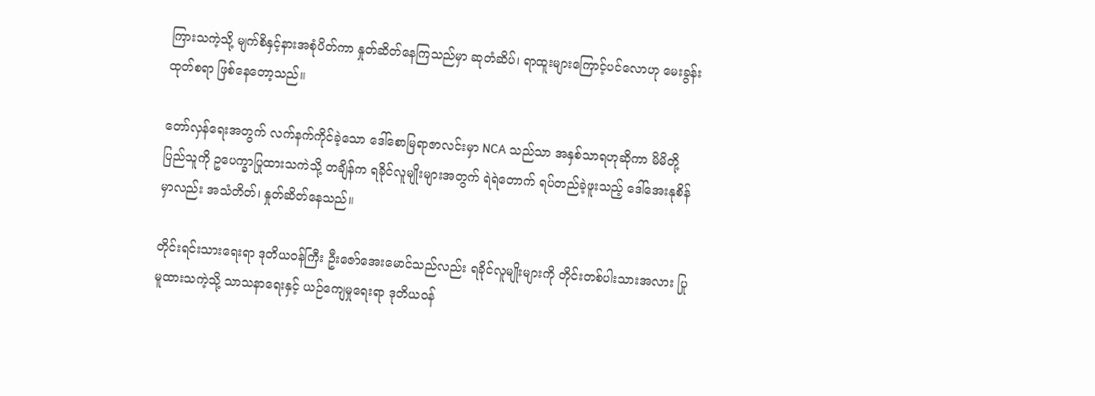ကြားသကဲ့သို့ မျက်စိနှင့်နားအစုံပိတ်ကာ နှုတ်ဆိတ်နေကြသည်မှာ ဆုတံဆိပ်၊ ရာထူးများကြောင့်ပင်လောဟု မေးခွန်းထုတ်စရာ ဖြစ်နေတော့သည်။

တော်လှန်ရေးအတွက် လက်နက်ကိုင်ခဲ့သော ဒေါ်စောမြရာဇာလင်းမှာ NCA သည်သာ အနှစ်သာရဟုဆိုကာ မိမိတို့ပြည်သူကို ဥပေက္ခာပြုထားသကဲသို့ တချိန်က ရခိုင်လူမျိုးများအတွက် ရဲရဲတောက် ရပ်တည်ခဲ့ဖူးသည့် ဒေါ်အေးနုစိန်မှာလည်း အသံတိတ်၊ နှုတ်ဆိတ်နေသည်။

တိုင်းရင်းသားရေးရာ ဒုတိယဝန်ကြီး ဦးဇော်အေးမောင်သည်လည်း ရခိုင်လူမျိုးများကို တိုင်းတစ်ပါးသားအလား ပြုမူထားသကဲ့သို့ သာသနာရေးနှင့် ယဉ်ကျေမှုရေးရာ ဒုတိယဝန်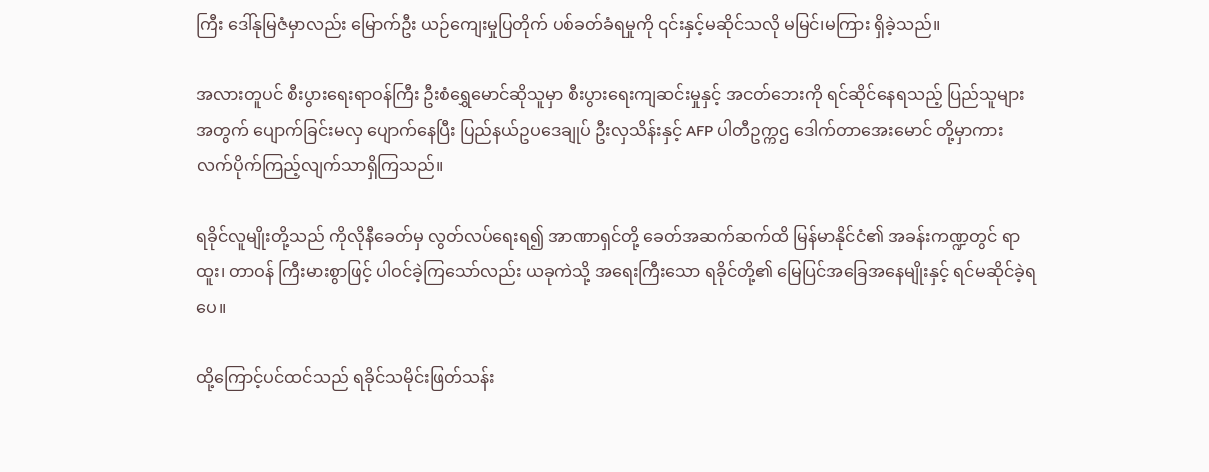ကြီး ဒေါ်နုမြဇံမှာလည်း မြောက်ဦး ယဉ်ကျေးမှုပြတိုက် ပစ်ခတ်ခံရမှုကို ၎င်းနှင့်မဆိုင်သလို မမြင်၊မကြား ရှိခဲ့သည်။

အလားတူပင် စီးပွားရေးရာဝန်ကြီး ဦးစံရွှေမောင်ဆိုသူမှာ စီးပွားရေးကျဆင်းမှုနှင့် အငတ်ဘေးကို ရင်ဆိုင်နေရသည့် ပြည်သူများအတွက် ပျောက်ခြင်းမလှ ပျောက်နေပြီး ပြည်နယ်ဥပဒေချုပ် ဦးလှသိန်းနှင့် AFP ပါတီဥက္ကဌ ဒေါက်တာအေးမောင် တို့မှာကား လက်ပိုက်ကြည့်လျက်သာရှိကြသည်။

ရခိုင်လူမျိုးတို့သည် ကိုလိုနီခေတ်မှ လွတ်လပ်ရေးရ၍ အာဏာရှင်တို့ ခေတ်အဆက်ဆက်ထိ မြန်မာနိုင်ငံ၏ အခန်းကဏ္ဍတွင် ရာထူး၊ တာဝန် ကြီးမားစွာဖြင့် ပါဝင်ခဲ့ကြသော်လည်း ယခုကဲသို့ အရေးကြီးသော ရခိုင်တို့၏ မြေပြင်အခြေအနေမျိုးနှင့် ရင်မဆိုင်ခဲ့ရပေ။

ထို့ကြောင့်ပင်ထင်သည် ရခိုင်သမိုင်းဖြတ်သန်း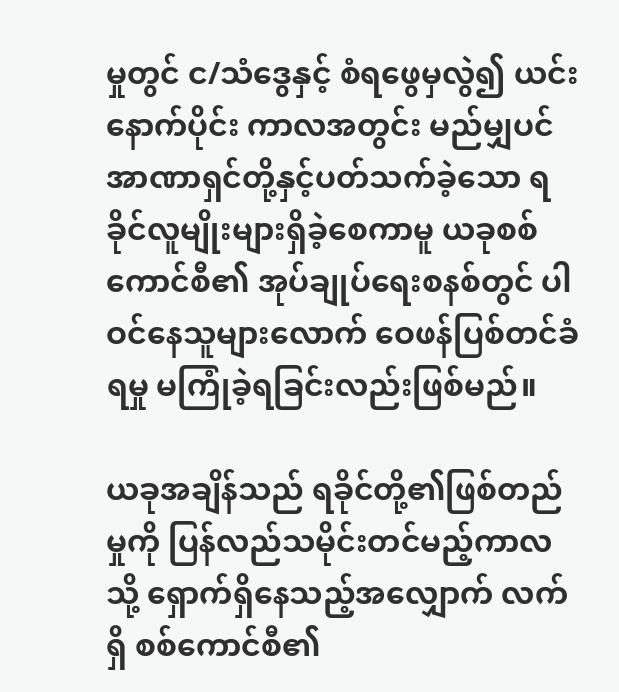မှုတွင် င/သံဒွေနှင့် စံရဖွေမှလွဲ၍ ယင်းနောက်ပိုင်း ကာလအတွင်း မည်မျှပင် အာဏာရှင်တို့နှင့်ပတ်သက်ခဲ့သော ရခိုင်လူမျိုးများရှိခဲ့စေကာမူ ယခုစစ်ကောင်စီ၏ အုပ်ချုပ်ရေးစနစ်တွင် ပါဝင်နေသူများလောက် ဝေဖန်ပြစ်တင်ခံရမှု မကြုံခဲ့ရခြင်းလည်းဖြစ်မည်။

ယခုအချိန်သည် ရခိုင်တို့၏ဖြစ်တည်မှုကို ပြန်လည်သမိုင်းတင်မည့်ကာလသို့ ရှောက်ရှိနေသည့်အလျှောက် လက်ရှိ စစ်ကောင်စီ၏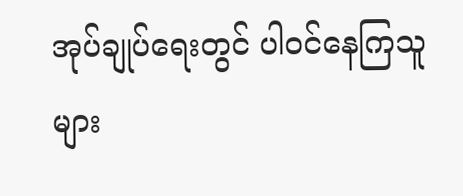အုပ်ချုပ်ရေးတွင် ပါဝင်နေကြသူများ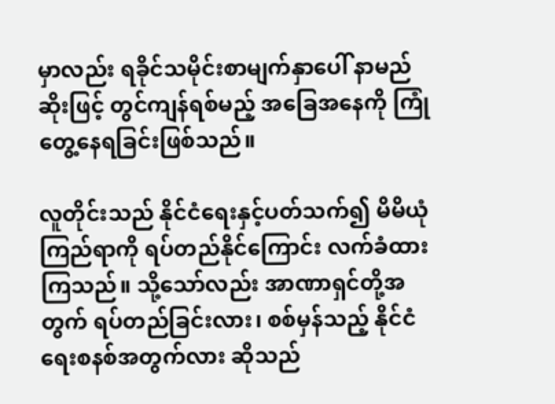မှာလည်း ရခိုင်သမိုင်းစာမျက်နှာပေါ် နာမည်ဆိုးဖြင့် တွင်ကျန်ရစ်မည့် အခြေအနေကို ကြုံတွေ့နေရခြင်းဖြစ်သည်။

လူတိုင်းသည် နိုင်ငံရေးနှင့်ပတ်သက်၍ မိမိယုံကြည်ရာကို ရပ်တည်နိုင်ကြောင်း လက်ခံထားကြသည်။ သို့သော်လည်း အာဏာရှင်တို့အတွက် ရပ်တည်ခြင်းလား၊ စစ်မှန်သည့် နိုင်ငံရေးစနစ်အတွက်လား ဆိုသည်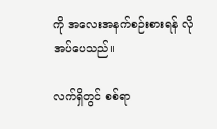ကို အလေးအနက်စဉ်းစားရန် လိုအပ်ပေသည်။

လက်ရှိတွင် စစ်ရာ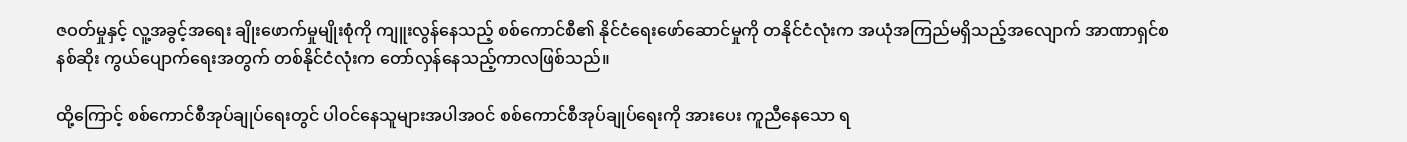ဇဝတ်မှုနှင့် လူ့အခွင့်အရေး ချိုးဖောက်မှုမျိုးစုံကို ကျူးလွန်နေသည့် စစ်ကောင်စီ၏ နိုင်ငံရေးဖော်ဆောင်မှုကို တနိုင်ငံလုံးက အယုံအကြည်မရှိသည့်အလျောက် အာဏာရှင်စနစ်ဆိုး ကွယ်ပျောက်ရေးအတွက် တစ်နိုင်ငံလုံးက တော်လှန်နေသည့်ကာလဖြစ်သည်။

ထို့ကြောင့် စစ်ကောင်စီအုပ်ချုပ်ရေးတွင် ပါဝင်နေသူများအပါအဝင် စစ်ကောင်စီအုပ်ချုပ်ရေးကို အားပေး ကူညီနေသော ရ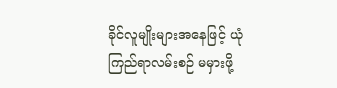ခိုင်လူမျိုးများအနေဖြင့် ယုံကြည်ရာလမ်းစဉ် မမှားဖို့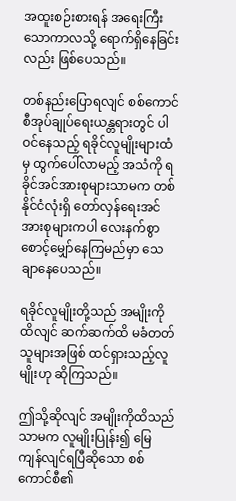အထူးစဉ်းစားရန် အရေးကြီးသောကာလသို့ ရောက်ရှိနေခြင်းလည်း ဖြစ်ပေသည်။

တစ်နည်းပြောရလျင် စစ်ကောင်စီအုပ်ချုပ်ရေးယန္တရားတွင် ပါဝင်နေသည့် ရခိုင်လူမျိုးများထံမှ ထွက်ပေါ်လာမည့် အသံကို ရခိုင်အင်အားစုများသာမက တစ်နိုင်ငံလုံးရှိ တော်လှန်ရေးအင်အားစုများကပါ လေးနက်စွာ စောင့်မျှော်နေကြမည်မှာ သေချာနေပေသည်။

ရခိုင်လူမျိုးတို့သည် အမျိုးကိုထိလျင် ဆက်ဆက်ထိ မခံတတ်သူများအဖြစ် ထင်ရှားသည့်လူမျိုးဟု ဆိုကြသည်။

ဤသို့ဆိုလျင် အမျိုးကိုထိသည်သာမက လူမျိုးပြုန်း၍ မြေကျန်လျင်ရပြီဆိုသော စစ်ကောင်စီ၏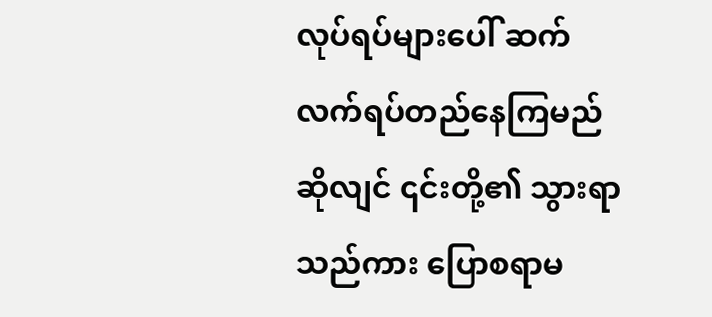လုပ်ရပ်များပေါ် ဆက်လက်ရပ်တည်နေကြမည်ဆိုလျင် ၎င်းတို့၏ သွားရာသည်ကား ပြောစရာမ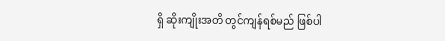ရှိ ဆိုးကျိုးအတိ တွင်ကျန်ရစ်မည် ဖြစ်ပါ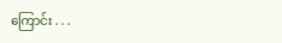ကြောင်း . . .